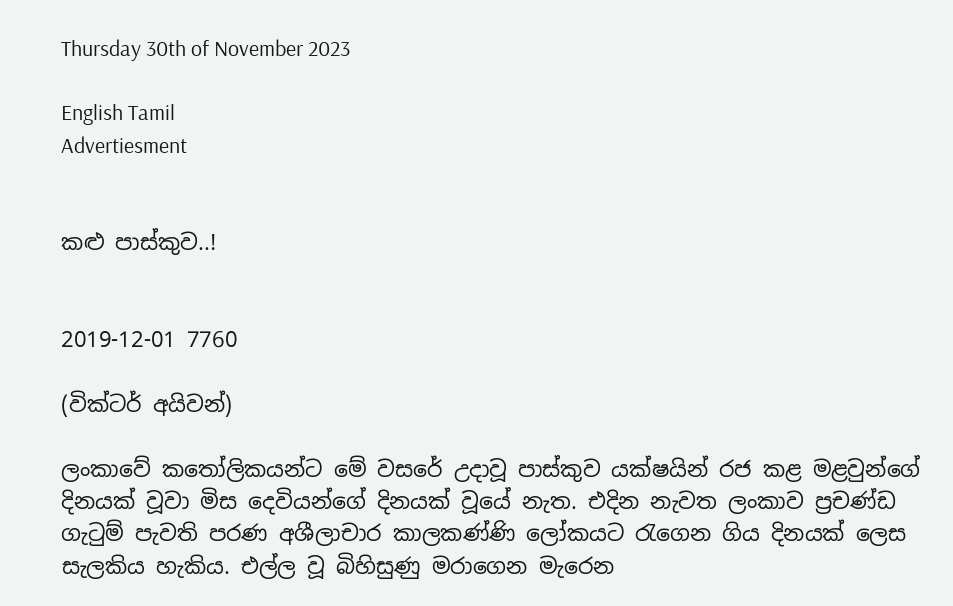Thursday 30th of November 2023

English Tamil
Advertiesment


කළු පාස්කුව..!


2019-12-01 7760

(වික්ටර් අයිවන්)

ලංකාවේ කතෝලිකයන්ට මේ වසරේ උදාවූ පාස්කුව යක්ෂයින් රජ කළ මළවුන්ගේ දිනයක් වූවා මිස දෙවියන්ගේ දිනයක් වූයේ නැත. එදින නැවත ලංකාව ප්‍රචණ්ඩ ගැටුම් පැවති පරණ අශීලාචාර කාලකණ්ණි ලෝකයට රැගෙන ගිය දිනයක් ලෙස සැලකිය හැකිය. එල්ල වූ බිහිසුණු මරාගෙන මැරෙන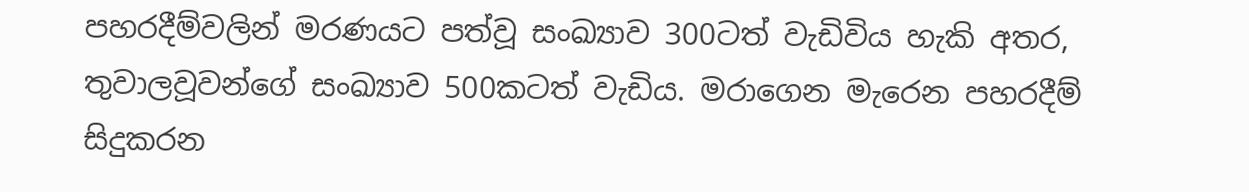පහරදීම්වලින් මරණයට පත්වූ සංඛ්‍යාව 300ටත් වැඩිවිය හැකි අතර, තුවාලවූවන්ගේ සංඛ්‍යාව 500කටත් වැඩිය. මරාගෙන මැරෙන පහරදීම් සිදුකරන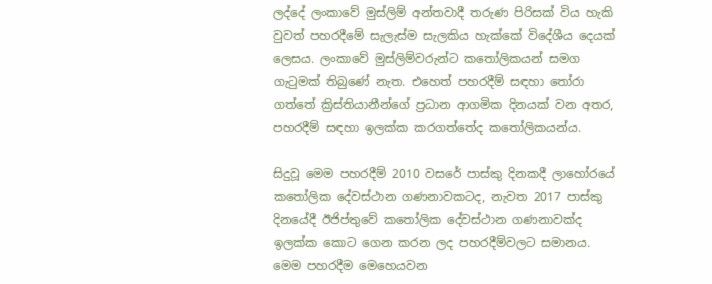ලද්දේ ලංකාවේ මුස්ලිම් අන්තවාදී තරුණ පිරිසක් විය හැකි වුවත් පහරදීමේ සැලැස්ම සැලකිය හැක්කේ විදේශීය දෙයක් ලෙසය. ලංකාවේ මුස්ලිම්වරුන්ට කතෝලිකයන් සමග ගැටුමක් තිබුණේ නැත. එහෙත් පහරදීම් සඳහා තෝරා ගත්තේ ක්‍රිස්තියානීන්ගේ ප්‍රධාන ආගමික දිනයක් වන අතර, පහරදීම් සඳහා ඉලක්ක කරගත්තේද කතෝලිකයන්ය.

සිදුවූ මෙම පහරදීම් 2010 වසරේ පාස්කු දිනකදී ලාහෝරයේ කතෝලික දේවස්ථාන ගණනාවකටද, නැවත 2017 පාස්කු දිනයේදී ඊජිප්තුවේ කතෝලික දේවස්ථාන ගණනාවක්ද ඉලක්ක කොට ගෙන කරන ලද පහරදීම්වලට සමානය. මෙම පහරදීම මෙහෙයවන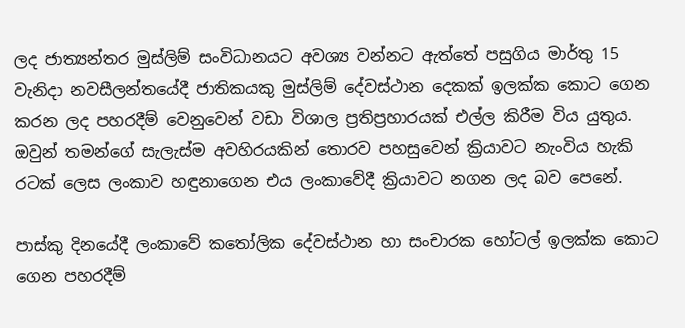ලද ජාත්‍යන්තර මුස්ලිම් සංවිධානයට අවශ්‍ය වන්නට ඇත්තේ පසුගිය මාර්තු 15 වැනිදා නවසීලන්තයේදී ජාතිකයකු මුස්ලිම් දේවස්ථාන දෙකක් ඉලක්ක කොට ගෙන කරන ලද පහරදීම් වෙනුවෙන් වඩා විශාල ප්‍රතිප්‍රහාරයක් එල්ල කිරීම විය යුතුය.
ඔවුන් තමන්ගේ සැලැස්ම අවහිරයකින් තොරව පහසුවෙන් ක්‍රියාවට නැංවිය හැකි රටක් ලෙස ලංකාව හඳුනාගෙන එය ලංකාවේදී ක්‍රියාවට නගන ලද බව පෙනේ.

පාස්කු දිනයේදී ලංකාවේ කතෝලික දේවස්ථාන හා සංචාරක හෝටල් ඉලක්ක කොට ගෙන පහරදීම්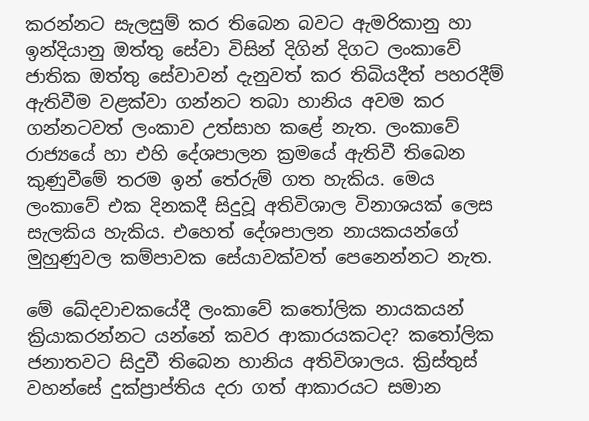කරන්නට සැලසුම් කර තිබෙන බවට ඇමරිකානු හා ඉන්දියානු ඔත්තු සේවා විසින් දිගින් දිගට ලංකාවේ ජාතික ඔත්තු සේවාවන් දැනුවත් කර තිබියදීත් පහරදීම් ඇතිවීම වළක්වා ගන්නට තබා හානිය අවම කර ගන්නටවත් ලංකාව උත්සාහ කළේ නැත. ලංකාවේ රාජ්‍යයේ හා එහි දේශපාලන ක්‍රමයේ ඇතිවී තිබෙන කුණුවීමේ තරම ඉන් තේරුම් ගත හැකිය. මෙය ලංකාවේ එක දිනකදී සිදුවූ අතිවිශාල විනාශයක් ලෙස සැලකිය හැකිය. එහෙත් දේශපාලන නායකයන්ගේ මුහුණුවල කම්පාවක සේයාවක්වත් පෙනෙන්නට නැත.

මේ ඛේදවාචකයේදී ලංකාවේ කතෝලික නායකයන් ක්‍රියාකරන්නට යන්නේ කවර ආකාරයකටද? කතෝලික ජනාතවට සිදුවී තිබෙන හානිය අතිවිශාලය. ක්‍රිස්තුස් වහන්සේ දුක්ප්‍රාප්තිය දරා ගත් ආකාරයට සමාන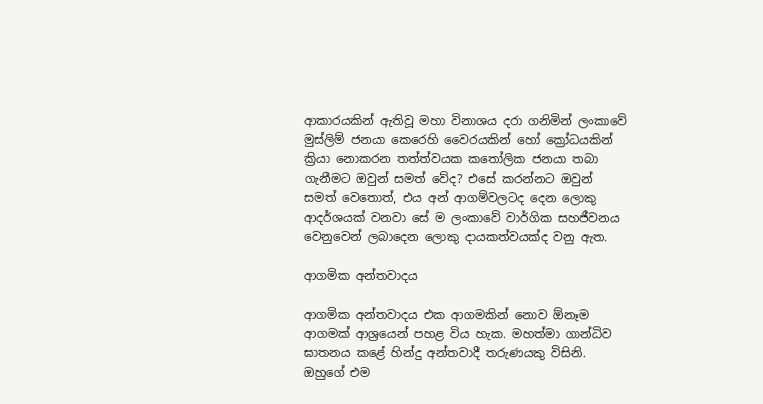ආකාරයකින් ඇතිවූ මහා විනාශය දරා ගනිමින් ලංකාවේ මුස්ලිම් ජනයා කෙරෙහි වෛරයකින් හෝ ක්‍රෝධයකින් ක්‍රියා නොකරන තත්ත්වයක කතෝලික ජනයා තබා ගැනීමට ඔවුන් සමත් වේද? එසේ කරන්නට ඔවුන් සමත් වෙතොත්, එය අන් ආගම්වලටද දෙන ලොකු ආදර්ශයක් වනවා සේ ම ලංකාවේ වාර්ගික සහජීවනය වෙනුවෙන් ලබාදෙන ලොකු දායකත්වයක්ද වනු ඇත.

ආගමික අන්තවාදය

ආගමික අන්තවාදය එක ආගමකින් නොව ඕනෑම ආගමක් ආශ්‍රයෙන් පහළ විය හැක. මහත්මා ගාන්ධිව ඝාතනය කළේ හින්දු අන්තවාදී තරුණයකු විසිනි. ඔහුගේ එම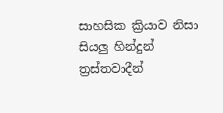සාහසික ක්‍රියාව නිසා සියලු හින්දුන් ත්‍රස්තවාදීන්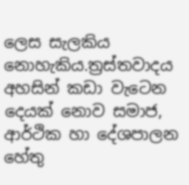ලෙස සැලකිය නොහැකිය.ත්‍රස්තවාදය අහසින් කඩා වැටෙන දෙයක් නොව සමාජ, ආර්ථික හා දේශපාලන හේතු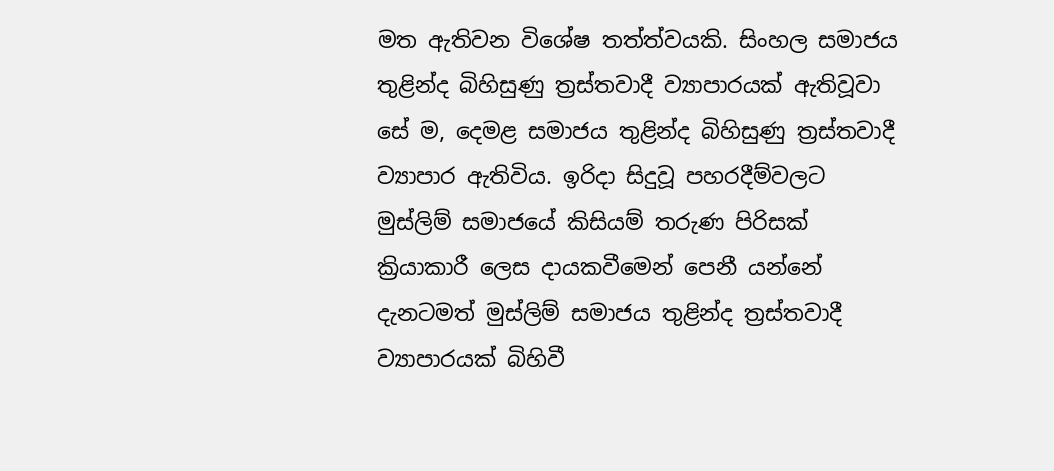මත ඇතිවන විශේෂ තත්ත්වයකි. සිංහල සමාජය තුළින්ද බිහිසුණු ත්‍රස්තවාදී ව්‍යාපාරයක් ඇතිවූවා සේ ම, දෙමළ සමාජය තුළින්ද බිහිසුණු ත්‍රස්තවාදී ව්‍යාපාර ඇතිවිය. ඉරිදා සිදුවූ පහරදීම්වලට මුස්ලිම් සමාජයේ කිසියම් තරුණ පිරිසක් ක්‍රියාකාරී ලෙස දායකවීමෙන් පෙනී යන්නේ දැනටමත් මුස්ලිම් සමාජය තුළින්ද ත්‍රස්තවාදී ව්‍යාපාරයක් බිහිවී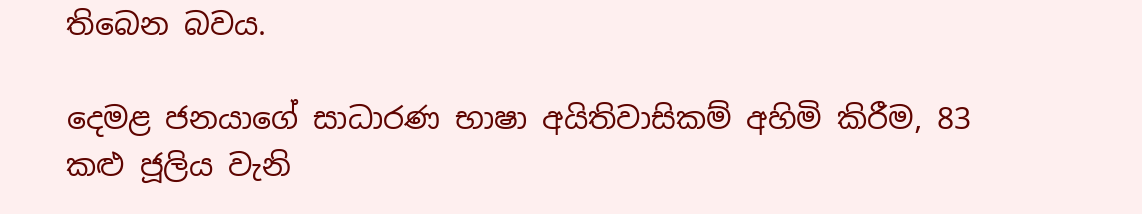තිබෙන බවය.

දෙමළ ජනයාගේ සාධාරණ භාෂා අයිතිවාසිකම් අහිමි කිරීම, 83 කළු ජූලිය වැනි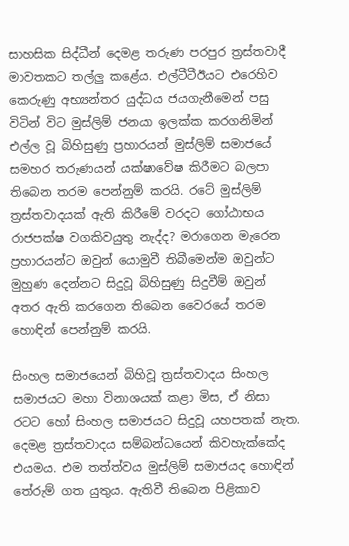සාහසික සිද්ධීන් දෙමළ තරුණ පරපුර ත්‍රස්තවාදී මාවතකට තල්ලු කළේය. එල්ටීටීඊයට එරෙහිව කෙරුණු අභ්‍යන්තර යුද්ධය ජයගැනීමෙන් පසු විටින් විට මුස්ලිම් ජනයා ඉලක්ක කරගනිමින් එල්ල වූ බිහිසුණු ප්‍රහාරයන් මුස්ලිම් සමාජයේ සමහර තරුණයන් යක්ෂාවේෂ කිරීමට බලපා තිබෙන තරම පෙන්නුම් කරයි. රටේ මුස්ලිම් ත්‍රස්තවාදයක් ඇති කිරීමේ වරදට ගෝඨාභය රාජපක්ෂ වගකිවයුතු නැද්ද? මරාගෙන මැරෙන ප්‍රහාරයන්ට ඔවුන් යොමුවී තිබීමෙන්ම ඔවුන්ට මුහුණ දෙන්නට සිදුවූ බිහිසුණු සිදුවීම් ඔවුන් අතර ඇති කරගෙන තිබෙන වෛරයේ තරම හොඳින් පෙන්නුම් කරයි.

සිංහල සමාජයෙන් බිහිවූ ත්‍රස්තවාදය සිංහල සමාජයට මහා විනාශයක් කළා මිස, ඒ නිසා රටට හෝ සිංහල සමාජයට සිදුවූ යහපතක් නැත. දෙමළ ත්‍රස්තවාදය සම්බන්ධයෙන් කිවහැක්කේද එයමය. එම තත්ත්වය මුස්ලිම් සමාජයද හොඳින් තේරුම් ගත යුතුය. ඇතිවී තිබෙන පිළිකාව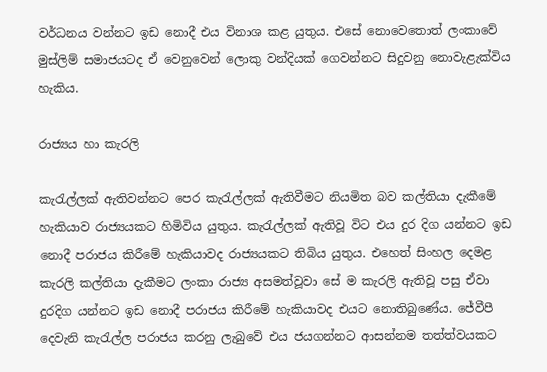වර්ධනය වන්නට ඉඩ නොදී එය විනාශ කළ යුතුය. එසේ නොවෙතොත් ලංකාවේ මුස්ලිම් සමාජයටද ඒ වෙනුවෙන් ලොකු වන්දියක් ගෙවන්නට සිදුවනු නොවැළැක්විය හැකිය.

රාජ්‍යය හා කැරලි

කැරැල්ලක් ඇතිවන්නට පෙර කැරැල්ලක් ඇතිවීමට නියමිත බව කල්තියා දැකීමේ හැකියාව රාජ්‍යයකට හිමිවිය යුතුය. කැරැල්ලක් ඇතිවූ විට එය දුර දිග යන්නට ඉඩ නොදී පරාජය කිරීමේ හැකියාවද රාජ්‍යයකට තිබිය යුතුය. එහෙත් සිංහල දෙමළ කැරලි කල්තියා දැකීමට ලංකා රාජ්‍ය අසමත්වූවා සේ ම කැරලි ඇතිවූ පසු ඒවා දුරදිග යන්නට ඉඩ නොදී පරාජය කිරීමේ හැකියාවද එයට නොතිබුණේය. ජේවීපී දෙවැනි කැරැල්ල පරාජය කරනු ලැබුවේ එය ජයගන්නට ආසන්නම තත්ත්වයකට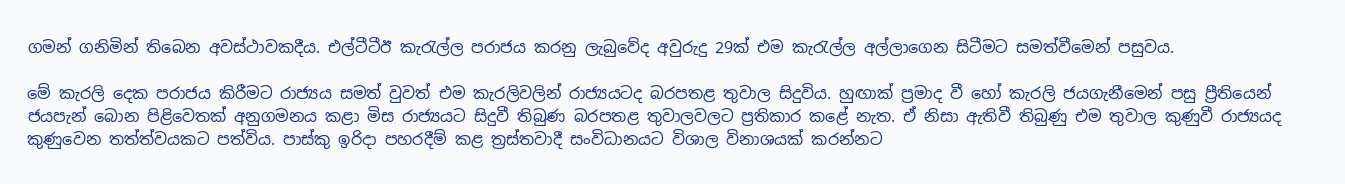ගමන් ගනිමින් තිබෙන අවස්ථාවකදීය. එල්ටීටීඊ කැරැල්ල පරාජය කරනු ලැබුවේද අවුරුදු 29ක් එම කැරැල්ල අල්ලාගෙන සිටීමට සමත්වීමෙන් පසුවය.

මේ කැරලි දෙක පරාජය කිරීමට රාජ්‍යය සමත් වුවත් එම කැරලිවලින් රාජ්‍යයටද බරපතළ තුවාල සිදුවිය. හුඟාක් ප්‍රමාද වී හෝ කැරලි ජයගැනීමෙන් පසු ප්‍රීතියෙන් ජයපැන් බොන පිළිවෙතක් අනුගමනය කළා මිස රාජ්‍යයට සිදුවී තිබුණ බරපතළ තුවාලවලට ප්‍රතිකාර කළේ නැත. ඒ නිසා ඇතිවී තිබුණු එම තුවාල කුණුවී රාජ්‍යයද කුණුවෙන තත්ත්වයකට පත්විය. පාස්කු ඉරිදා පහරදීම් කළ ත්‍රස්තවාදී සංවිධානයට විශාල විනාශයක් කරන්නට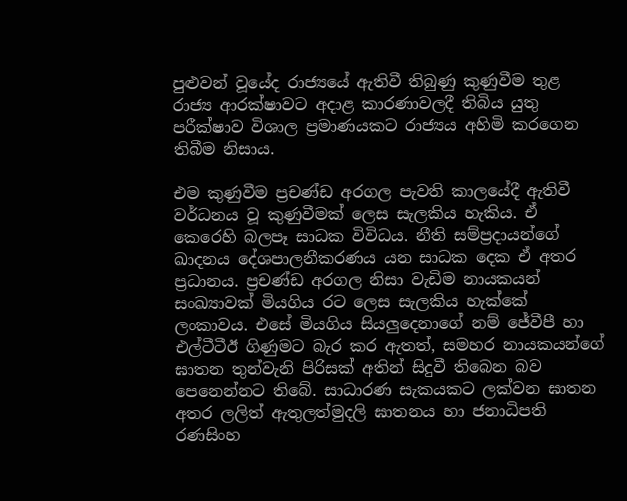පුළුවන් වූයේද රාජ්‍යයේ ඇතිවී තිබුණු කුණුවීම තුළ රාජ්‍ය ආරක්ෂාවට අදාළ කාරණාවලදී තිබිය යුතු පරීක්ෂාව විශාල ප්‍රමාණයකට රාජ්‍යය අහිමි කරගෙන තිබීම නිසාය.

එම කුණුවීම ප්‍රචණ්ඩ අරගල පැවති කාලයේදී ඇතිවී වර්ධනය වූ කුණුවීමක් ලෙස සැලකිය හැකිය. ඒ කෙරෙහි බලපෑ සාධක විවිධය. නීති සම්ප්‍රදායන්ගේ ඛාදනය දේශපාලනීකරණය යන සාධක දෙක ඒ අතර ප්‍රධානය. ප්‍රචණ්ඩ අරගල නිසා වැඩිම නායකයන් සංඛ්‍යාවක් මියගිය රට ලෙස සැලකිය හැක්කේ ලංකාවය. එසේ මියගිය සියලුදෙනාගේ නම් ජේවීපී හා එල්ටීටීඊ ගිණුමට බැර කර ඇතත්, සමහර නායකයන්ගේ ඝාතන තුන්වැනි පිරිසක් අතින් සිදුවී තිබෙන බව පෙනෙන්නට තිබේ. සාධාරණ සැකයකට ලක්වන ඝාතන අතර ලලිත් ඇතුලත්මුදලි ඝාතනය හා ජනාධිපති රණසිංහ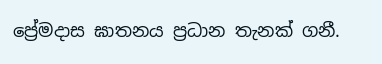ප්‍රේමදාස ඝාතනය ප්‍රධාන තැනක් ගනී.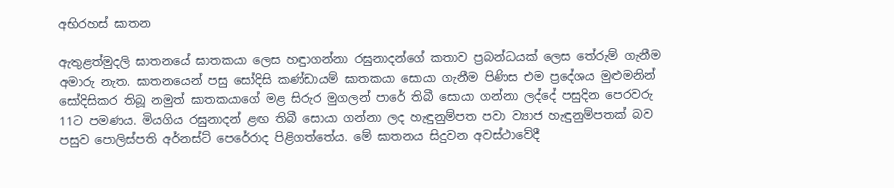අභිරහස් ඝාතන

ඇතුළත්මුදලි ඝාතනයේ ඝාතකයා ලෙස හඳුාගන්නා රඝුනාදන්ගේ කතාව ප්‍රබන්ධයක් ලෙස තේරුම් ගැනීම අමාරු නැත. ඝාතනයෙන් පසු සෝදිසි කණ්ඩායම් ඝාතකයා සොයා ගැනීම පිණිස එම ප්‍රදේශය මුළුමනින් සෝදිසිකර තිබූ නමුත් ඝාතකයාගේ මළ සිරුර මුගලන් පාරේ තිබී සොයා ගන්නා ලද්දේ පසුදින පෙරවරු 11ට පමණය. මියගිය රඝුනාදන් ළඟ තිබී සොයා ගන්නා ලද හැඳුනුම්පත පවා ව්‍යාජ හැඳුනුම්පතක් බව පසුව පොලිස්පති අර්නස්ට් පෙරේරාද පිළිගත්තේය. මේ ඝාතනය සිදුවන අවස්ථාවේදී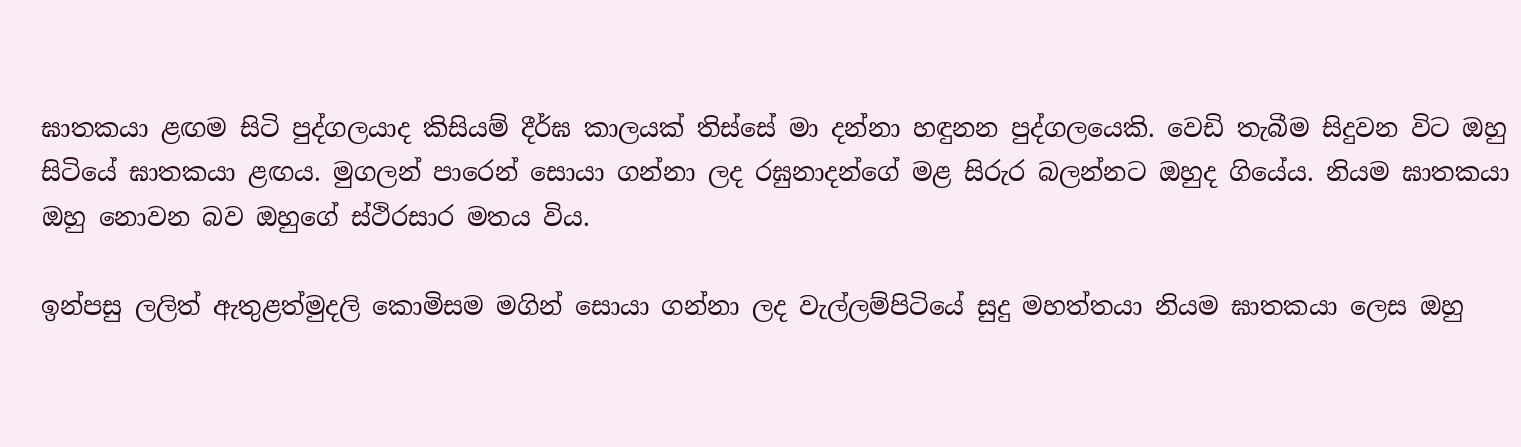ඝාතකයා ළඟම සිටි පුද්ගලයාද කිසියම් දීර්ඝ කාලයක් තිස්සේ මා දන්නා හඳුනන පුද්ගලයෙකි. වෙඩි තැබීම සිදුවන විට ඔහු සිටියේ ඝාතකයා ළඟය. මුගලන් පාරෙන් සොයා ගන්නා ලද රඝුනාදන්ගේ මළ සිරුර බලන්නට ඔහුද ගියේය. නියම ඝාතකයා ඔහු නොවන බව ඔහුගේ ස්ථිරසාර මතය විය.

ඉන්පසු ලලිත් ඇතුළත්මුදලි කොමිසම මගින් සොයා ගන්නා ලද වැල්ලම්පිටියේ සුදු මහත්තයා නියම ඝාතකයා ලෙස ඔහු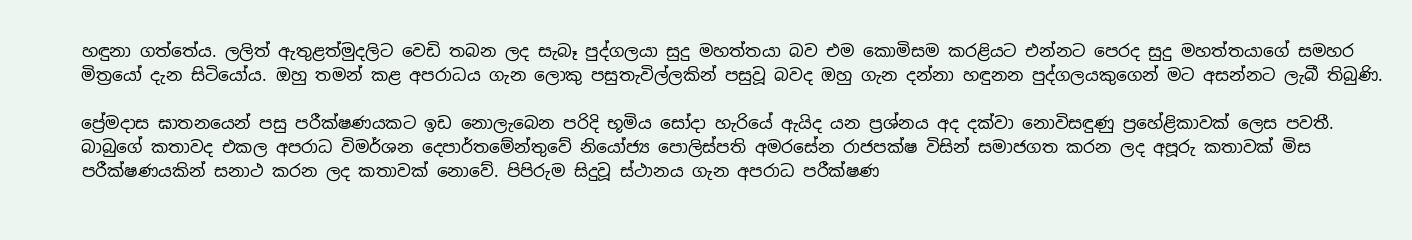හඳුනා ගත්තේය. ලලිත් ඇතුළත්මුදලිට වෙඩි තබන ලද සැබෑ පුද්ගලයා සුදු මහත්තයා බව එම කොමිසම කරළියට එන්නට පෙරද සුදු මහත්තයාගේ සමහර මිත්‍රයෝ දැන සිටියෝය. ඔහු තමන් කළ අපරාධය ගැන ලොකු පසුතැවිල්ලකින් පසුවූ බවද ඔහු ගැන දන්නා හඳුනන පුද්ගලයකුගෙන් මට අසන්නට ලැබී තිබුණි.

ප්‍රේමදාස ඝාතනයෙන් පසු පරීක්ෂණයකට ඉඩ නොලැබෙන පරිදි භූමිය සෝදා හැරියේ ඇයිද යන ප්‍රශ්නය අද දක්වා නොවිසඳුණු ප්‍රහේළිකාවක් ලෙස පවතී. බාබුගේ කතාවද එකල අපරාධ විමර්ශන දෙපාර්තමේන්තුවේ නියෝජ්‍ය පොලිස්පති අමරසේන රාජපක්ෂ විසින් සමාජගත කරන ලද අපූරු කතාවක් මිස පරීක්ෂණයකින් සනාථ කරන ලද කතාවක් නොවේ. පිපිරුම සිදුවූ ස්ථානය ගැන අපරාධ පරීක්ෂණ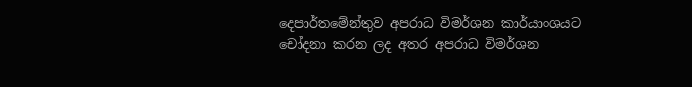දෙපාර්තමේන්තුව අපරාධ විමර්ශන කාර්යාංශයට චෝදනා කරන ලද අතර අපරාධ විමර්ශන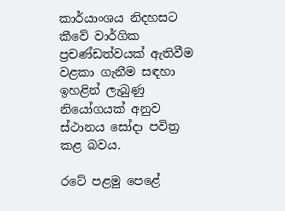කාර්යාංශය නිදහසට කීවේ වාර්ගික ප්‍රචණ්ඩත්වයක් ඇතිවීම වළකා ගැනීම සඳහා ඉහළින් ලැබුණු නියෝගයක් අනුව ස්ථානය සෝදා පවිත්‍ර කළ බවය.

රටේ පළමු පෙළේ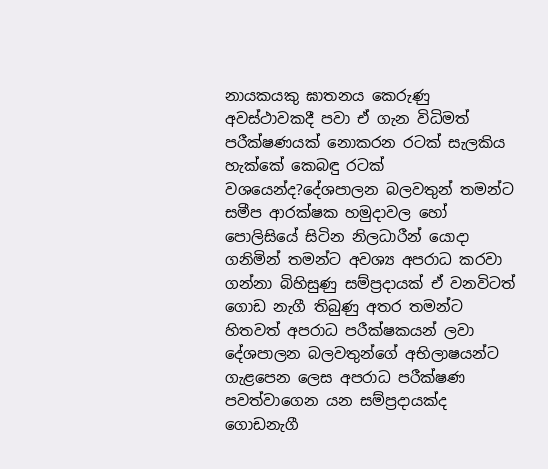නායකයකු ඝාතනය කෙරුණු අවස්ථාවකදී පවා ඒ ගැන විධිමත් පරීක්ෂණයක් නොකරන රටක් සැලකිය හැක්කේ කෙබඳු රටක් වශයෙන්ද?දේශපාලන බලවතුන් තමන්ට සමීප ආරක්ෂක හමුදාවල හෝ පොලිසියේ සිටින නිලධාරීන් යොදා ගනිමින් තමන්ට අවශ්‍ය අපරාධ කරවා ගන්නා බිහිසුණු සම්ප්‍රදායක් ඒ වනවිටත් ගොඩ නැගී තිබුණු අතර තමන්ට හිතවත් අපරාධ පරීක්ෂකයන් ලවා දේශපාලන බලවතුන්ගේ අභිලාෂයන්ට ගැළපෙන ලෙස අපරාධ පරීක්ෂණ පවත්වාගෙන යන සම්ප්‍රදායක්ද ගොඩනැගී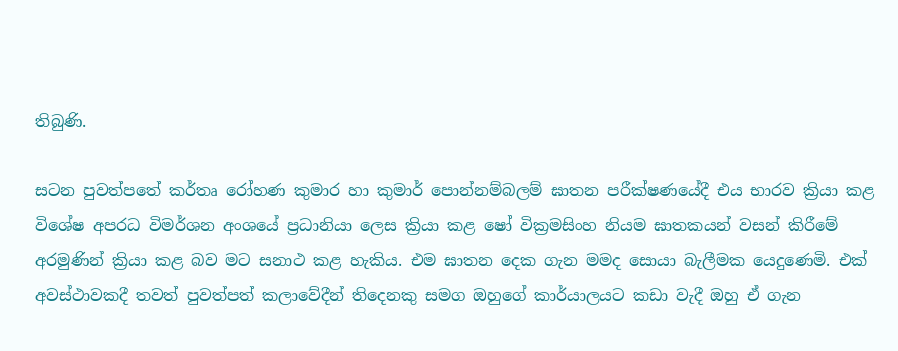තිබුණි.

සටන පුවත්පතේ කර්තෘ රෝහණ කුමාර හා කුමාර් පොන්නම්බලම් ඝාතන පරීක්ෂණයේදී එය භාරව ක්‍රියා කළ විශේෂ අපරධ විමර්ශන අංශයේ ප්‍රධානියා ලෙස ක්‍රියා කළ ෂෝ වික්‍රමසිංහ නියම ඝාතකයන් වසන් කිරීමේ අරමුණින් ක්‍රියා කළ බව මට සනාථ කළ හැකිය. එම ඝාතන දෙක ගැන මමද සොයා බැලීමක යෙදුණෙමි. එක් අවස්ථාවකදී තවත් පුවත්පත් කලාවේදීන් තිදෙනකු සමග ඔහුගේ කාර්යාලයට කඩා වැදී ඔහු ඒ ගැන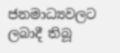ජනමාධ්‍යවලට ලබාදී තිබූ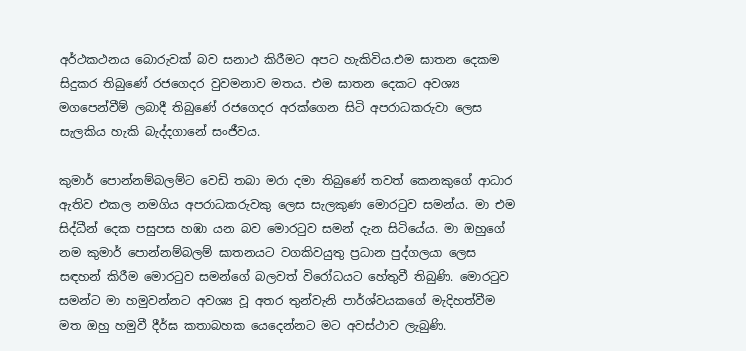අර්ථකථනය බොරුවක් බව සනාථ කිරීමට අපට හැකිවිය.එම ඝාතන දෙකම සිදුකර තිබුණේ රජගෙදර වුවමනාව මතය. එම ඝාතන දෙකට අවශ්‍ය මගපෙන්වීම් ලබාදී තිබුණේ රජගෙදර අරක්ගෙන සිටි අපරාධකරුවා ලෙස සැලකිය හැකි බැද්දගානේ සංජීවය.

කුමාර් පොන්නම්බලම්ට වෙඩි තබා මරා දමා තිබුණේ තවත් කෙනකුගේ ආධාර ඇතිව එකල නමගිය අපරාධකරුවකු ලෙස සැලකුණ මොරටුව සමන්ය. මා එම සිද්ධීන් දෙක පසුපස හඹා යන බව මොරටුව සමන් දැන සිටියේය. මා ඔහුගේ නම කුමාර් පොන්නම්බලම් ඝාතනයට වගකිවයුතු ප්‍රධාන පුද්ගලයා ලෙස සඳහන් කිරීම මොරටුව සමන්ගේ බලවත් විරෝධයට හේතුවී තිබුණි. මොරටුව සමන්ට මා හමුවන්නට අවශ්‍ය වූ අතර තුන්වැනි පාර්ශ්වයකගේ මැදිහත්වීම මත ඔහු හමුවී දීර්ඝ කතාබහක යෙදෙන්නට මට අවස්ථාව ලැබුණි.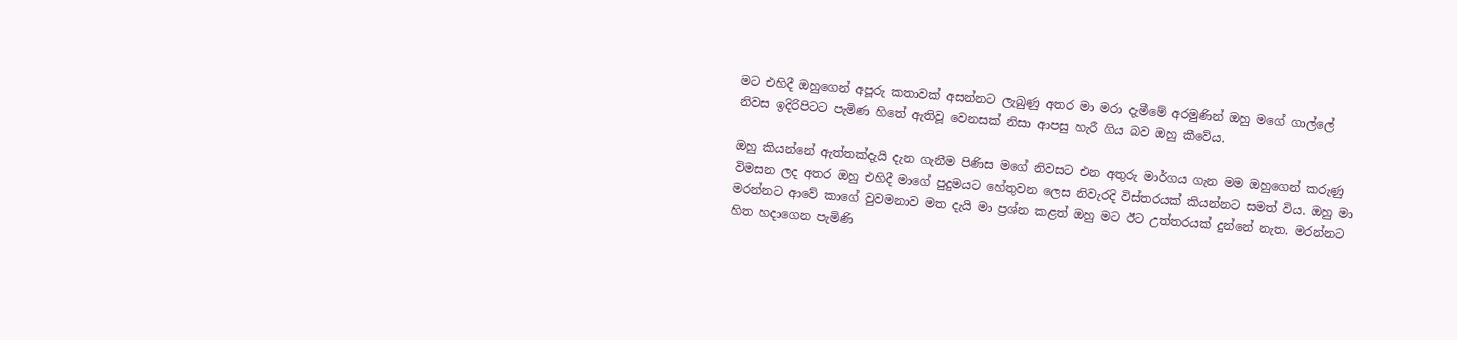මට එහිදී ඔහුගෙන් අපූරු කතාවක් අසන්නට ලැබුණු අතර මා මරා දැමීමේ අරමුණින් ඔහු මගේ ගාල්ලේ නිවස ඉදිරිපිටට පැමිණ හිතේ ඇතිවූ වෙනසක් නිසා ආපසු හැරී ගිය බව ඔහු කීවේය.

ඔහු කියන්නේ ඇත්තක්දැයි දැන ගැනීම පිණිස මගේ නිවසට එන අතුරු මාර්ගය ගැන මම ඔහුගෙන් කරුණු විමසන ලද අතර ඔහු එහිදී මාගේ පුදුමයට හේතුවන ලෙස නිවැරදි විස්තරයක් කියන්නට සමත් විය. ඔහු මා මරන්නට ආවේ කාගේ වුවමනාව මත දැයි මා ප්‍රශ්න කළත් ඔහු මට ඊට උත්තරයක් දුන්නේ නැත. මරන්නට හිත හදාගෙන පැමිණි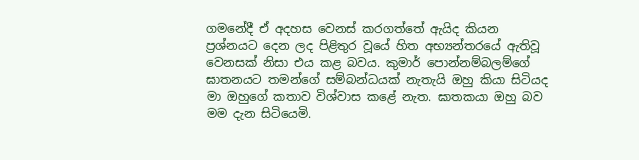ගමනේදී ඒ අදහස වෙනස් කරගත්තේ ඇයිද කියන ප්‍රශ්නයට දෙන ලද පිළිතුර වූයේ හිත අභ්‍යන්තරයේ ඇතිවූ වෙනසක් නිසා එය කළ බවය. කුමාර් පොන්නම්බලම්ගේ ඝාතනයට තමන්ගේ සම්බන්ධයක් නැතැයි ඔහු කියා සිටියද මා ඔහුගේ කතාව විශ්වාස කළේ නැත. ඝාතකයා ඔහු බව මම දැන සිටියෙමි.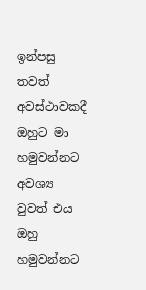ඉන්පසු තවත් අවස්ථාවකදී ඔහුට මා හමුවන්නට අවශ්‍ය වුවත් එය ඔහු හමුවන්නට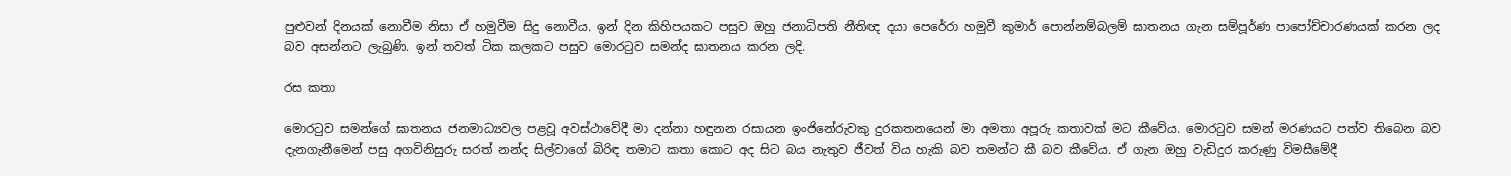පුළුවන් දිනයක් නොවීම නිසා ඒ හමුවීම සිදු නොවීය. ඉන් දින කිහිපයකට පසුව ඔහු ජනාධිපති නීතිඥ දයා පෙරේරා හමුවී කුමාර් පොන්නම්බලම් ඝාතනය ගැන සම්පූර්ණ පාපෝච්චාරණයක් කරන ලද බව අසන්නට ලැබුණි. ඉන් තවත් ටික කලකට පසුව මොරටුව සමන්ද ඝාතනය කරන ලදි.

රස කතා

මොරටුව සමන්ගේ ඝාතනය ජනමාධ්‍යවල පළවූ අවස්ථාවේදී මා දන්නා හඳුනන රසායන ඉංජිනේරුවකු දුරකතනයෙන් මා අමතා අපූරු කතාවක් මට කීවේය. මොරටුව සමන් මරණයට පත්ව තිබෙන බව දැනගැනීමෙන් පසු අගවිනිසුරු සරත් නන්ද සිල්වාගේ බිරිඳ තමාට කතා කොට අද සිට බය නැතුව ජීවත් විය හැකි බව තමන්ට කී බව කීවේය. ඒ ගැන ඔහු වැඩිදුර කරුණු විමසීමේදී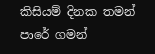කිසියම් දිනක තමන් පාරේ ගමන්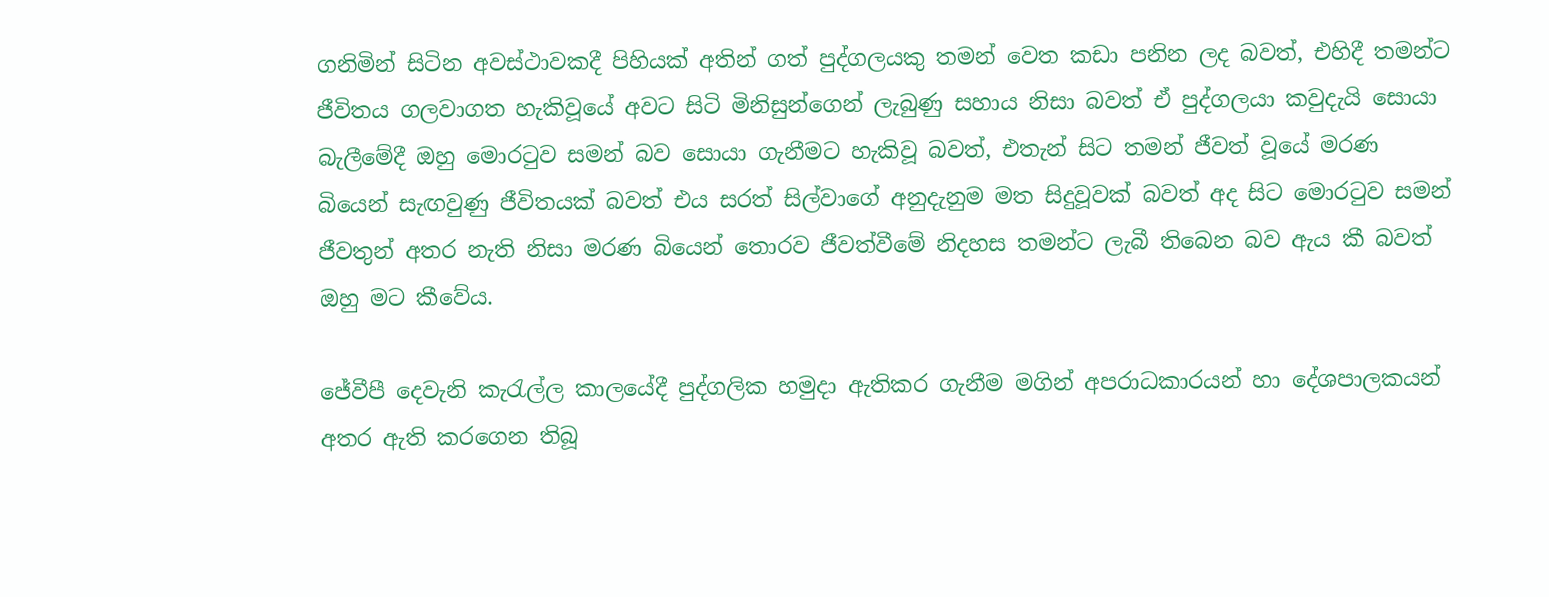ගනිමින් සිටින අවස්ථාවකදී පිහියක් අතින් ගත් පුද්ගලයකු තමන් වෙත කඩා පනින ලද බවත්, එහිදී තමන්ට ජීවිතය ගලවාගත හැකිවූයේ අවට සිටි මිනිසුන්ගෙන් ලැබුණු සහාය නිසා බවත් ඒ පුද්ගලයා කවුදැයි සොයා බැලීමේදී ඔහු මොරටුව සමන් බව සොයා ගැනීමට හැකිවූ බවත්, එතැන් සිට තමන් ජීවත් වූයේ මරණ බියෙන් සැඟවුණු ජීවිතයක් බවත් එය සරත් සිල්වාගේ අනුදැනුම මත සිදුවූවක් බවත් අද සිට මොරටුව සමන් ජීවතුන් අතර නැති නිසා මරණ බියෙන් තොරව ජීවත්වීමේ නිදහස තමන්ට ලැබී තිබෙන බව ඇය කී බවත් ඔහු මට කීවේය.

ජේවීපී දෙවැනි කැරැල්ල කාලයේදී පුද්ගලික හමුදා ඇතිකර ගැනීම මගින් අපරාධකාරයන් හා දේශපාලකයන් අතර ඇති කරගෙන තිබූ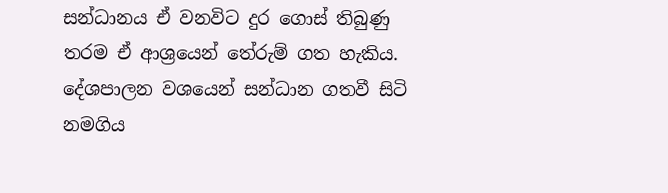සන්ධානය ඒ වනවිට දුර ගොස් තිබුණු තරම ඒ ආශ්‍රයෙන් තේරුම් ගත හැකිය. දේශපාලන වශයෙන් සන්ධාන ගතවී සිටි නමගිය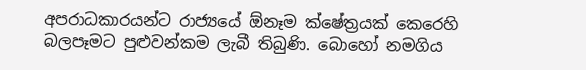අපරාධකාරයන්ට රාජ්‍යයේ ඕනෑම ක්ෂේත්‍රයක් කෙරෙහි බලපෑමට පුළුවන්කම ලැබී තිබුණි. බොහෝ නමගිය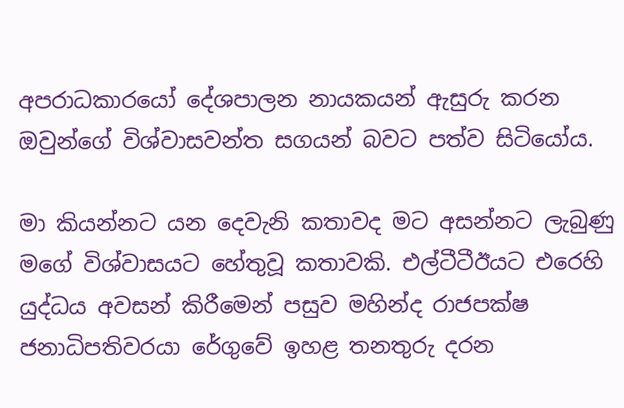අපරාධකාරයෝ දේශපාලන නායකයන් ඇසුරු කරන ඔවුන්ගේ විශ්වාසවන්ත සගයන් බවට පත්ව සිටියෝය.

මා කියන්නට යන දෙවැනි කතාවද මට අසන්නට ලැබුණු මගේ විශ්වාසයට හේතුවූ කතාවකි. එල්ටීටීඊයට එරෙහි යුද්ධය අවසන් කිරීමෙන් පසුව මහින්ද රාජපක්ෂ ජනාධිපතිවරයා රේගුවේ ඉහළ තනතුරු දරන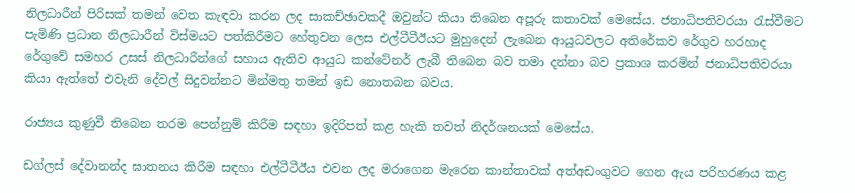නිලධාරීන් පිරිසක් තමන් වෙත කැඳවා කරන ලද සාකච්ඡාවකදී ඔවුන්ට කියා තිබෙන අපූරු කතාවක් මෙසේය. ජනාධිපතිවරයා රැස්වීමට පැමිණි ප්‍රධාන නිලධාරීන් විස්මයට පත්කිරීමට හේතුවන ලෙස එල්ටීටීඊයට මුහුදෙන් ලැබෙන ආයුධවලට අතිරේකව රේගුව හරහාද රේගුවේ සමහර උසස් නිලධාරීන්ගේ සහාය ඇතිව ආයුධ කන්ටේනර් ලැබී තිබෙන බව තමා දන්නා බව ප්‍රකාශ කරමින් ජනාධිපතිවරයා කියා ඇත්තේ එවැනි දේවල් සිදුවන්නට මින්මතු තමන් ඉඩ නොතබන බවය.

රාජ්‍යය කුණුවී තිබෙන තරම පෙන්නුම් කිරීම සඳහා ඉදිරිපත් කළ හැකි තවත් නිදර්ශනයක් මෙසේය.

ඩග්ලස් දේවානන්ද ඝාතනය කිරීම සඳහා එල්ටීටීඊය එවන ලද මරාගෙන මැරෙන කාන්තාවක් අත්අඩංගුවට ගෙන ඇය පරිහරණය කළ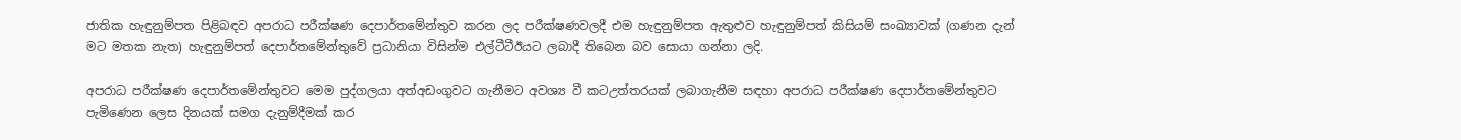ජාතික හැඳුනුම්පත පිළිබඳව අපරාධ පරීක්ෂණ දෙපාර්තමේන්තුව කරන ලද පරීක්ෂණවලදී එම හැඳුනුම්පත ඇතුළුව හැඳුනුම්පත් කිසියම් සංඛ්‍යාවක් (ගණන දැන් මට මතක නැත) හැඳුනුම්පත් දෙපාර්තමේන්තුවේ ප්‍රධානියා විසින්ම එල්ටීටීඊයට ලබාදී තිබෙන බව සොයා ගන්නා ලදි.

අපරාධ පරීක්ෂණ දෙපාර්තමේන්තුවට මෙම පුද්ගලයා අත්අඩංගුවට ගැනීමට අවශ්‍ය වී කටඋත්තරයක් ලබාගැනීම සඳහා අපරාධ පරීක්ෂණ දෙපාර්තමේන්තුවට පැමිණෙන ලෙස දිනයක් සමග දැනුම්දීමක් කර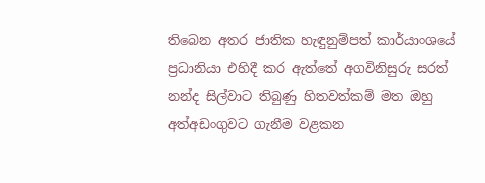තිබෙන අතර ජාතික හැඳුනුම්පත් කාර්යාංශයේ ප්‍රධානියා එහිදී කර ඇත්තේ අගවිනිසුරු සරත් නන්ද සිල්වාට තිබුණු හිතවත්කම් මත ඔහු අත්අඩංගුවට ගැනීම වළකන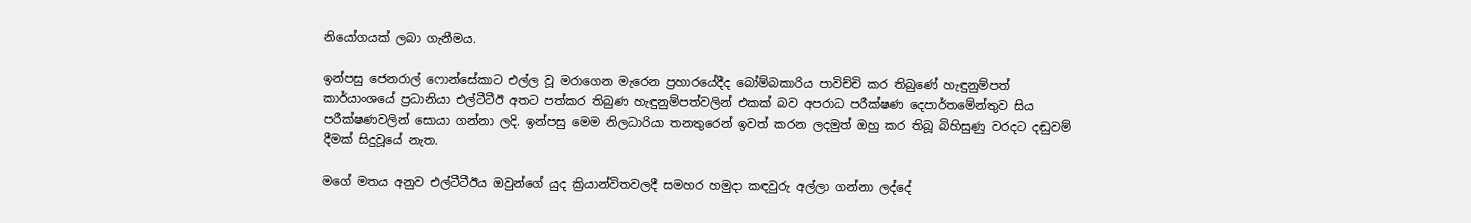නියෝගයක් ලබා ගැනීමය.

ඉන්පසු ජෙනරාල් ෆොන්සේකාට එල්ල වූ මරාගෙන මැරෙන ප්‍රහාරයේදීද බෝම්බකාරිය පාවිච්චි කර තිබුණේ හැඳුනුම්පත් කාර්යාංශයේ ප්‍රධානියා එල්ටීටීඊ අතට පත්කර තිබුණ හැඳුනුම්පත්වලින් එකක් බව අපරාධ පරීක්ෂණ දෙපාර්තමේන්තුව සිය පරීක්ෂණවලින් සොයා ගන්නා ලදි. ඉන්පසු මෙම නිලධාරියා තනතුරෙන් ඉවත් කරන ලදමුත් ඔහු කර තිබූ බිහිසුණු වරදට දඬුවම් දීමක් සිදුවූයේ නැත.

මගේ මතය අනුව එල්ටීටීඊය ඔවුන්ගේ යුද ක්‍රියාන්විතවලදී සමහර හමුදා කඳවුරු අල්ලා ගන්නා ලද්දේ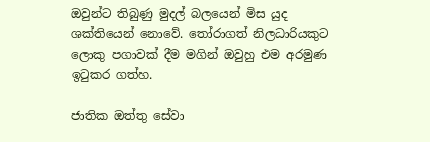ඔවුන්ට තිබුණු මුදල් බලයෙන් මිස යුද ශක්තියෙන් නොවේ. තෝරාගත් නිලධාරියකුට ලොකු පගාවක් දීම මගින් ඔවුහු එම අරමුණ ඉටුකර ගත්හ.

ජාතික ඔත්තු සේවා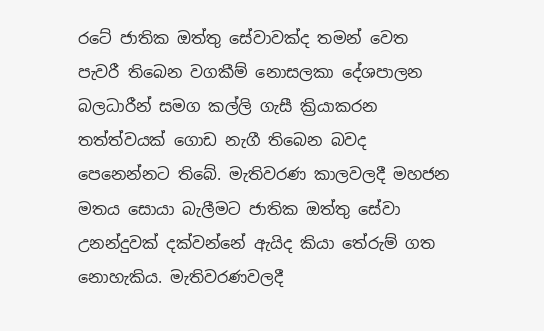රටේ ජාතික ඔත්තු සේවාවක්ද තමන් වෙත පැවරී තිබෙන වගකීම් නොසලකා දේශපාලන බලධාරීන් සමග කල්ලි ගැසී ක්‍රියාකරන තත්ත්වයක් ගොඩ නැගී තිබෙන බවද පෙනෙන්නට තිබේ. මැතිවරණ කාලවලදී මහජන මතය සොයා බැලීමට ජාතික ඔත්තු සේවා උනන්දුවක් දක්වන්නේ ඇයිද කියා තේරුම් ගත නොහැකිය. මැතිවරණවලදී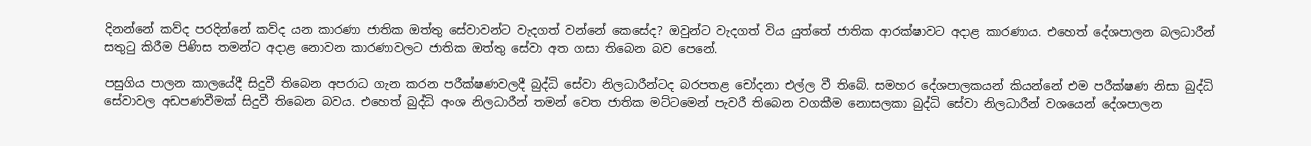දිනන්නේ කව්ද පරදින්නේ කව්ද යන කාරණා ජාතික ඔත්තු සේවාවන්ට වැදගත් වන්නේ කෙසේද? ඔවුන්ට වැදගත් විය යුත්තේ ජාතික ආරක්ෂාවට අදාළ කාරණාය. එහෙත් දේශපාලන බලධාරීන් සතුටු කිරීම පිණිස තමන්ට අදාළ නොවන කාරණාවලට ජාතික ඔත්තු සේවා අත ගසා තිබෙන බව පෙනේ.

පසුගිය පාලන කාලයේදී සිදුවී තිබෙන අපරාධ ගැන කරන පරීක්ෂණවලදී බුද්ධි සේවා නිලධාරීන්ටද බරපතළ චෝදනා එල්ල වී තිබේ. සමහර දේශපාලකයන් කියන්නේ එම පරීක්ෂණ නිසා බුද්ධි සේවාවල අඩපණවීමක් සිදුවී තිබෙන බවය. එහෙත් බුද්ධි අංශ නිලධාරීන් තමන් වෙත ජාතික මට්ටමෙන් පැවරී තිබෙන වගකීම නොසලකා බුද්ධි සේවා නිලධාරීන් වශයෙන් දේශපාලන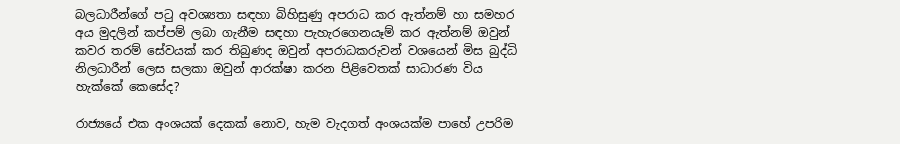බලධාරීන්ගේ පටු අවශ්‍යතා සඳහා බිහිසුණු අපරාධ කර ඇත්නම් හා සමහර අය මුදලින් කප්පම් ලබා ගැනීම සඳහා පැහැරගෙනයෑම් කර ඇත්නම් ඔවුන් කවර තරම් සේවයක් කර තිබුණද ඔවුන් අපරාධකරුවන් වශයෙන් මිස බුද්ධි නිලධාරීන් ලෙස සලකා ඔවුන් ආරක්ෂා කරන පිළිවෙතක් සාධාරණ විය හැක්කේ කෙසේද?

රාජ්‍යයේ එක අංශයක් දෙකක් නොව, හැම වැදගත් අංශයක්ම පාහේ උපරිම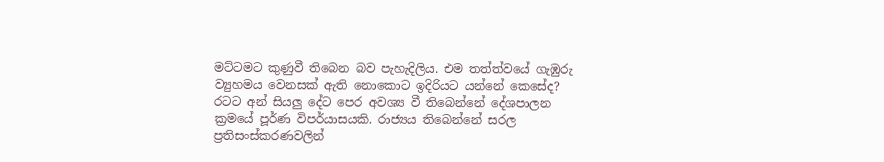මට්ටමට කුණුවී තිබෙන බව පැහැදිලිය. එම තත්ත්වයේ ගැඹුරු ව්‍යුහමය වෙනසක් ඇති නොකොට ඉදිරියට යන්නේ කෙසේද? රටට අන් සියලු දේට පෙර අවශ්‍ය වී තිබෙන්නේ දේශපාලන ක්‍රමයේ පූර්ණ විපර්යාසයකි. රාජ්‍යය තිබෙන්නේ සරල ප්‍රතිසංස්කරණවලින්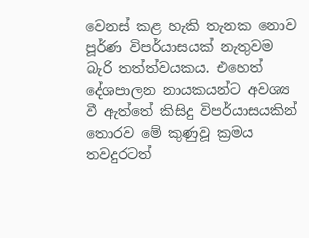වෙනස් කළ හැකි තැනක නොව පූර්ණ විපර්යාසයක් නැතුවම බැරි තත්ත්වයකය. එහෙත් දේශපාලන නායකයන්ට අවශ්‍ය වී ඇත්තේ කිසිදු විපර්යාසයකින් තොරව මේ කුණුවූ ක්‍රමය තවදුරටත්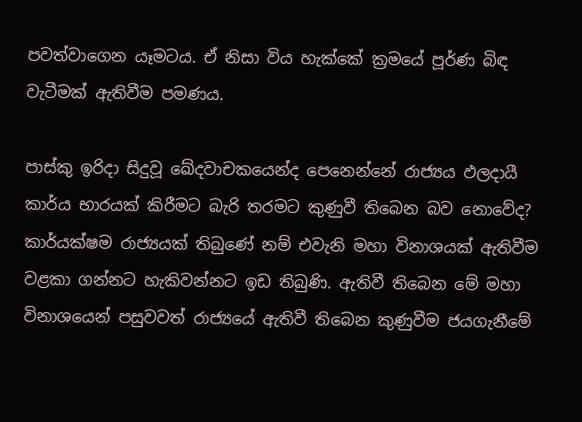පවත්වාගෙන යෑමටය. ඒ නිසා විය හැක්කේ ක්‍රමයේ පූර්ණ බිඳ වැටීමක් ඇතිවීම පමණය.

පාස්කු ඉරිදා සිදුවූ ඛේදවාචකයෙන්ද පෙනෙන්නේ රාජ්‍යය ඵලදායී කාර්ය භාරයක් කිරීමට බැරි තරමට කුණුවී තිබෙන බව නොවේද? කාර්යක්ෂම රාජ්‍යයක් තිබුණේ නම් එවැනි මහා විනාශයක් ඇතිවීම වළකා ගන්නට හැකිවන්නට ඉඩ තිබුණි. ඇතිවී තිබෙන මේ මහා විනාශයෙන් පසුවවත් රාජ්‍යයේ ඇතිවී තිබෙන කුණුවීම ජයගැනීමේ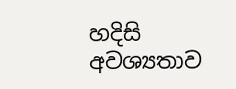හදිසි අවශ්‍යතාව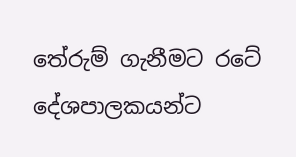තේරුම් ගැනීමට රටේ දේශපාලකයන්ට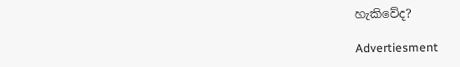හැකිවේද?

Advertiesment